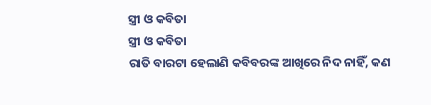ସ୍ତ୍ରୀ ଓ କବିତା
ସ୍ତ୍ରୀ ଓ କବିତା
ରାତି ବାରଟା ହେଲାଣି କବିବରଙ୍କ ଆଖିରେ ନିଦ ନାହିଁ, କଣ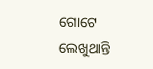ଗୋଟେ ଲେଖୁଥାନ୍ତି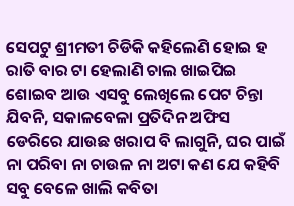ସେପଟୁ ଶ୍ରୀମତୀ ଚିଡିକି କହିଲେଣି ହୋଇ ହ ରାତି ବାର ଟା ହେଲାଣି ଚାଲ ଖାଇପିଇ ଶୋଇବ ଆଉ ଏସବୁ ଲେଖିଲେ ପେଟ ଚିନ୍ତା ଯିବନି, ସକାଳବେଳା ପ୍ରତିଦିନ ଅଫିସ ଡେରିରେ ଯାଉଛ ଖରାପ ବି ଲାଗୁନି, ଘର ପାଇଁ ନା ପରିବା ନା ଚାଉଳ ନା ଅଟା କଣ ଯେ କହିବି ସବୁ ବେଳେ ଖାଲି କବିତା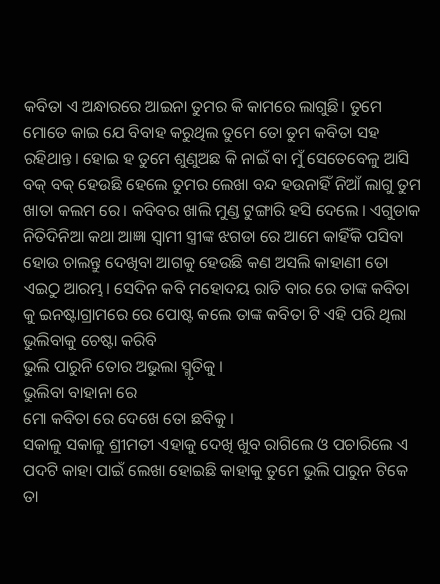କବିତା ଏ ଅନ୍ଧାରରେ ଆଇନା ତୁମର କି କାମରେ ଲାଗୁଛି। ତୁମେ ମୋତେ କାଇ ଯେ ବିବାହ କରୁଥିଲ ତୁମେ ତୋ ତୁମ କବିତା ସହ ରହିଥାନ୍ତ। ହୋଇ ହ ତୁମେ ଶୁଣୁଅଛ କି ନାଇଁ ବା ମୁଁ ସେତେବେଳୁ ଆସି ବକ୍ ବକ୍ ହେଉଛି ହେଲେ ତୁମର ଲେଖା ବନ୍ଦ ହଉନାହିଁ ନିଆଁ ଲାଗୁ ତୁମ ଖାତା କଲମ ରେ। କବିବର ଖାଲି ମୁଣ୍ଡ ଟୁଙ୍ଗାରି ହସି ଦେଲେ । ଏଗୁଡାକ ନିତିଦିନିଆ କଥା ଆଜ୍ଞା ସ୍ୱାମୀ ସ୍ତ୍ରୀଙ୍କ ଝଗଡା ରେ ଆମେ କାହିଁକି ପସିବା ହୋଉ ଚାଲନ୍ତୁ ଦେଖିବା ଆଗକୁ ହେଉଛି କଣ ଅସଲି କାହାଣୀ ତୋ ଏଇଠୁ ଆରମ୍ଭ। ସେଦିନ କବି ମହୋଦୟ ରାତି ବାର ରେ ତାଙ୍କ କବିତା କୁ ଇନଷ୍ଟାଗ୍ରାମରେ ରେ ପୋଷ୍ଟ କଲେ ତାଙ୍କ କବିତା ଟି ଏହି ପରି ଥିଲା
ଭୁଲିବାକୁ ଚେଷ୍ଟା କରିବି
ଭୁଲି ପାରୁନି ତୋର ଅଭୁଲା ସ୍ମୃତିକୁ ।
ଭୁଲିବା ବାହାନା ରେ
ମୋ କବିତା ରେ ଦେଖେ ତୋ ଛବିକୁ ।
ସକାଳୁ ସକାଳୁ ଶ୍ରୀମତୀ ଏହାକୁ ଦେଖି ଖୁବ ରାଗିଲେ ଓ ପଚାରିଲେ ଏ ପଦଟି କାହା ପାଇଁ ଲେଖା ହୋଇଛି କାହାକୁ ତୁମେ ଭୁଲି ପାରୁନ ଟିକେ ତା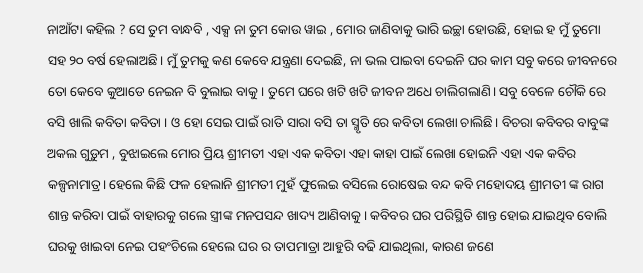ନାଆଁଟା କହିଲ ? ସେ ତୁମ ବାନ୍ଧବି , ଏକ୍ସ ନା ତୁମ କୋଉ ୱାଇ , ମୋର ଜାଣିବାକୁ ଭାରି ଇଚ୍ଛା ହୋଉଛି, ହୋଇ ହ ମୁଁ ତୁମୋ ସହ ୨୦ ବର୍ଷ ହେଲାଅଛି। ମୁଁ ତୁମକୁ କଣ କେବେ ଯନ୍ତ୍ରଣା ଦେଇଛି, ନା ଭଲ ପାଇବା ଦେଇନି ଘର କାମ ସବୁ କରେ ଜୀବନରେ ତୋ କେବେ କୁଆଡେ ନେଇନ ବି ବୁଲାଇ ବାକୁ। ତୁମେ ଘରେ ଖଟି ଖଟି ଜୀବନ ଅଧେ ଚାଲିଗଲାଣି। ସବୁ ବେଳେ ଚୌକି ରେ ବସି ଖାଲି କବିତା କବିତା । ଓ ହୋ ସେଇ ପାଇଁ ରାତି ସାରା ବସି ତା ସ୍ମୃତି ରେ କବିତା ଲେଖା ଚାଲିଛି। ବିଚରା କବିବର ବାବୁଙ୍କ ଅକଲ ଗୁଡ଼ୁମ , ବୁଝାଇଲେ ମୋର ପ୍ରିୟ ଶ୍ରୀମତୀ ଏହା ଏକ କବିତା ଏହା କାହା ପାଇଁ ଲେଖା ହୋଇନି ଏହା ଏକ କବିର କଳ୍ପନାମାତ୍ର। ହେଲେ କିଛି ଫଳ ହେଲାନି ଶ୍ରୀମତୀ ମୁହଁ ଫୁଲେଇ ବସିଲେ ରୋଷେଇ ବନ୍ଦ କବି ମହୋଦୟ ଶ୍ରୀମତୀ ଙ୍କ ରାଗ ଶାନ୍ତ କରିବା ପାଇଁ ବାହାରକୁ ଗଲେ ସ୍ତ୍ରୀଙ୍କ ମନପସନ୍ଦ ଖାଦ୍ୟ ଆଣିବାକୁ। କବିବର ଘର ପରିସ୍ଥିତି ଶାନ୍ତ ହୋଇ ଯାଇଥିବ ବୋଲି ଘରକୁ ଖାଇବା ନେଇ ପହଂଚିଲେ ହେଲେ ଘର ର ତାପମାତ୍ରା ଆହୁରି ବଢି ଯାଇଥିଲା, କାରଣ ଜଣେ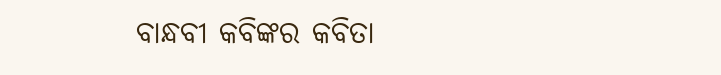ବାନ୍ଧବୀ କବିଙ୍କର କବିତା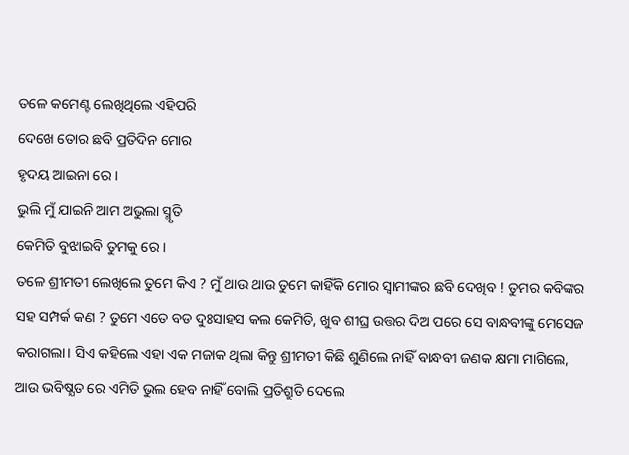ତଳେ କମେଣ୍ଟ ଲେଖିଥିଲେ ଏହିପରି
ଦେଖେ ତୋର ଛବି ପ୍ରତିଦିନ ମୋର
ହୃଦୟ ଆଇନା ରେ ।
ଭୁଲି ମୁଁ ଯାଇନି ଆମ ଅଭୁଲା ସ୍ମୃତି
କେମିତି ବୁଝାଇବି ତୁମକୁ ରେ ।
ତଳେ ଶ୍ରୀମତୀ ଲେଖିଲେ ତୁମେ କିଏ ? ମୁଁ ଥାଉ ଥାଉ ତୁମେ କାହିଁକି ମୋର ସ୍ୱାମୀଙ୍କର ଛବି ଦେଖିବ ! ତୁମର କବିଙ୍କର ସହ ସମ୍ପର୍କ କଣ ? ତୁମେ ଏତେ ବଡ ଦୁଃସାହସ କଲ କେମିତି, ଖୁବ ଶୀଘ୍ର ଉତ୍ତର ଦିଅ ପରେ ସେ ବାନ୍ଧବୀଙ୍କୁ ମେସେଜ କରାଗଲା। ସିଏ କହିଲେ ଏହା ଏକ ମଜାକ ଥିଲା କିନ୍ତୁ ଶ୍ରୀମତୀ କିଛି ଶୁଣିଲେ ନାହିଁ ବାନ୍ଧବୀ ଜଣକ କ୍ଷମା ମାଗିଲେ, ଆଉ ଭବିଷ୍ଯତ ରେ ଏମିତି ଭୁଲ ହେବ ନାହିଁ ବୋଲି ପ୍ରତିଶ୍ରୁତି ଦେଲେ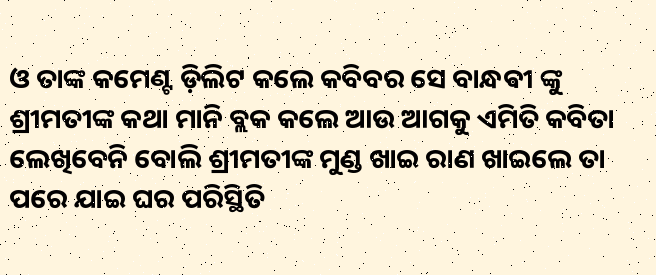ଓ ତାଙ୍କ କମେଣ୍ଟ ଡ଼ିଲିଟ କଲେ କବିବର ସେ ବାନ୍ଧଵୀ ଙ୍କୁ ଶ୍ରୀମତୀଙ୍କ କଥା ମାନି ବ୍ଲକ କଲେ ଆଉ ଆଗକୁ ଏମିତି କବିତା ଲେଖିବେନି ବୋଲି ଶ୍ରୀମତୀଙ୍କ ମୁଣ୍ଡ ଖାଇ ରାଣ ଖାଇଲେ ତା ପରେ ଯାଇ ଘର ପରିସ୍ଥିତି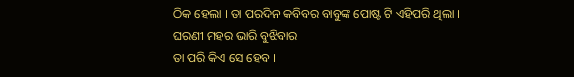ଠିକ ହେଲା । ତା ପରଦିନ କବିବର ବାବୁଙ୍କ ପୋଷ୍ଟ ଟି ଏହିପରି ଥିଲା ।
ଘରଣୀ ମହର ଭାରି ବୁଝିବାର
ତା ପରି କିଏ ସେ ହେବ ।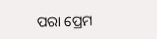ପରା ପ୍ରେମ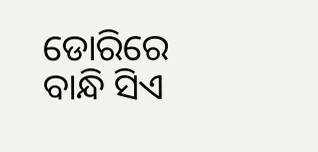ଡୋରିରେ
ବାନ୍ଧି ସିଏ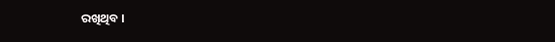ରଖିଥିବ ।